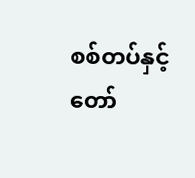စစ်တပ်နှင့် တော်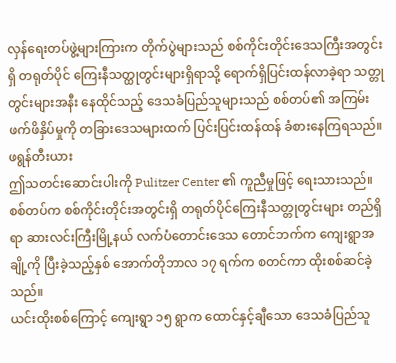လှန်ရေးတပ်ဖွဲ့များကြားက တိုက်ပွဲများသည် စစ်ကိုင်းတိုင်းဒေသကြီးအတွင်းရှိ တရုတ်ပိုင် ကြေးနီသတ္ထုတွင်းများရှိရာသို့ ရောက်ရှိပြင်းထန်လာခဲ့ရာ သတ္တုတွင်းများအနီး နေထိုင်သည့် ဒေသခံပြည်သူများသည် စစ်တပ်၏ အကြမ်းဖက်ဖိနှိပ်မှုကို တခြားဒေသများထက် ပြင်းပြင်းထန်ထန် ခံစားနေကြရသည်။
ဖရွန်တီးယား
ဤသတင်းဆောင်းပါးကို Pulitzer Center ၏ ကူညီမှုဖြင့် ရေးသားသည်။
စစ်တပ်က စစ်ကိုင်းတိုင်းအတွင်းရှိ တရုတ်ပိုင်ကြေးနီသတ္တုတွင်းများ တည်ရှိရာ ဆားလင်းကြီးမြို့နယ် လက်ပံတောင်းဒေသ တောင်ဘက်က ကျေးရွာအချို့ကို ပြီးခဲ့သည့်နှစ် အောက်တိုဘာလ ၁၇ ရက်က စတင်ကာ ထိုးစစ်ဆင်ခဲ့သည်။
ယင်းထိုးစစ်ကြောင့် ကျေးရွာ ၁၅ ရွာက ထောင်နှင့်ချီသော ဒေသခံပြည်သူ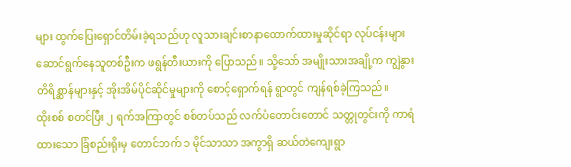များ ထွက်ပြေးရှောင်တိမ်းခဲ့ရသည်ဟု လူသားချင်းစာနာထောက်ထားမှုဆိုင်ရာ လုပ်ငန်းများဆောင်ရွက်နေသူတစ်ဦးက ဖရွန်တီးယားကို ပြောသည်။ သို့သော် အမျိုးသားအချို့က ကျွဲနွားတိရိစ္ဆာန်များနှင့် အိုးအိမ်ပိုင်ဆိုင်မှုများကို စောင့်ရှောက်ရန် ရွာတွင် ကျန်ရစ်ခဲ့ကြသည်။
ထိုးစစ် စတင်ပြီး ၂ ရက်အကြာတွင် စစ်တပ်သည် လက်ပံတောင်းတောင် သတ္တုတွင်းကို ကာရံထားသော ခြံစည်းရိုးမှ တောင်ဘက် ၁ မိုင်သာသာ အကွာရှိ ဆယ်တဲကျေးရွာ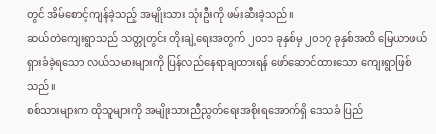တွင် အိမ်စောင့်ကျန်ခဲ့သည့် အမျိုးသား သုံးဦးကို ဖမ်းဆီးခဲ့သည်။
ဆယ်တဲကျေးရွာသည် သတ္တုတွင်း တိုးချဲ့ရေးအတွက် ၂၀၁၁ ခုနှစ်မှ ၂၀၁၇ ခုနှစ်အထိ မြေယာဖယ်ရှားခံခဲ့ရသော လယ်သမားများကို ပြန်လည်နေရာချထားရန် ဖော်ဆောင်ထားသော ကျေးရွာဖြစ်သည်။
စစ်သားများက ထိုသူများကို အမျိုးသားညီညွတ်ရေးအစိုးရအောက်ရှိ ဒေသခံ ပြည်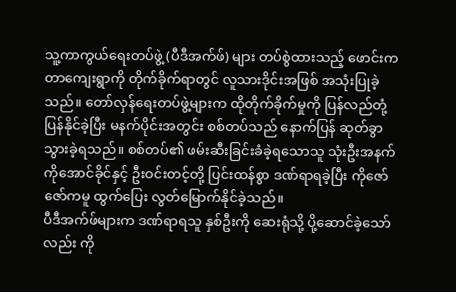သူ့ကာကွယ်ရေးတပ်ဖွဲ့ (ပီဒီအက်ဖ်) များ တပ်စွဲထားသည့် ဖောင်းကတာကျေးရွာကို တိုက်ခိုက်ရာတွင် လူသားဒိုင်းအဖြစ် အသုံးပြုခဲ့သည်။ တော်လှန်ရေးတပ်ဖွဲ့များက ထိုတိုက်ခိုက်မှုကို ပြန်လည်တုံ့ပြန်နိုင်ခဲ့ပြီး မနက်ပိုင်းအတွင်း စစ်တပ်သည် နောက်ပြန် ဆုတ်ခွာသွားခဲ့ရသည်။ စစ်တပ်၏ ဖမ်းဆီးခြင်းခံခဲ့ရသောသူ သုံးဦးအနက် ကိုအောင်ခိုင်နှင့် ဦးဝင်းတင့်တို့ ပြင်းထန်စွာ ဒဏ်ရာရခဲ့ပြီး ကိုဇော်ဇော်ကမူ ထွက်ပြေး လွတ်မြောက်နိုင်ခဲ့သည်။
ပီဒီအက်ဖ်များက ဒဏ်ရာရသူ နှစ်ဦးကို ဆေးရုံသို့ ပို့ဆောင်ခဲ့သော်လည်း ကို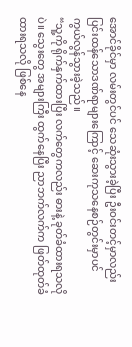အောင်ခိုင်မှာ လမ်းတွင်ပင် သေဆုံးသွားခဲ့ပြီး ဦးဝင်းတင့်မှာလည်း ပြင်းထန်သောဒဏ်ရာများကြောင့် ဆေးကုသနေစဉ်တွင်းမှာပင် ကွယ်လွန်သွားခဲ့သည်။
“သူ့ကို ရိုက်နှက်ထားပြီး လက်တွေကလည်း ဓားနဲ့ ခုတ်ခံထားရသလိုပဲ။ သွေးတွေ အများကြီး ထွက်နေပြီး ညာဘက်လက်က ဖြတ်ထုတ်ခံထားရသလို ဖြစ်နေ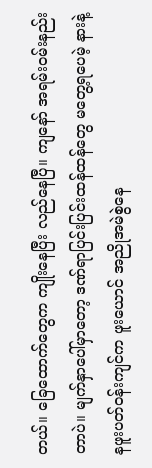တယ်။ ခြေထောက်တွေက ကျိုးနေပြီး လည်နေပြီ။ ကျနော် အရမ်းဝမ်းနည်းတာပဲ။ မျက်နှာပေါ်မှာတော့ ဒဏ်ရာပြင်းပြင်းထန်ထန်တွေ မတွေ့ရပေမဲ့ နားနဲ့ နဖူးပတ်ဝန်းကျင်က ဖူးယောင် အညိုအမဲစွဲနေ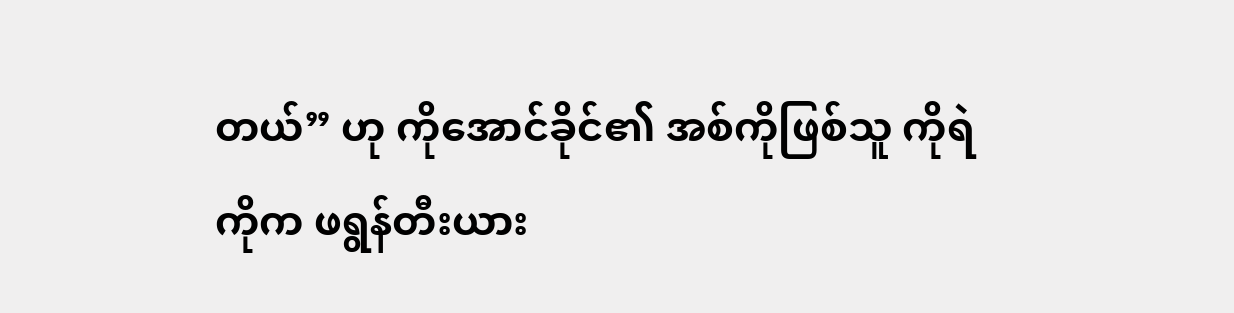တယ်” ဟု ကိုအောင်ခိုင်၏ အစ်ကိုဖြစ်သူ ကိုရဲကိုက ဖရွန်တီးယား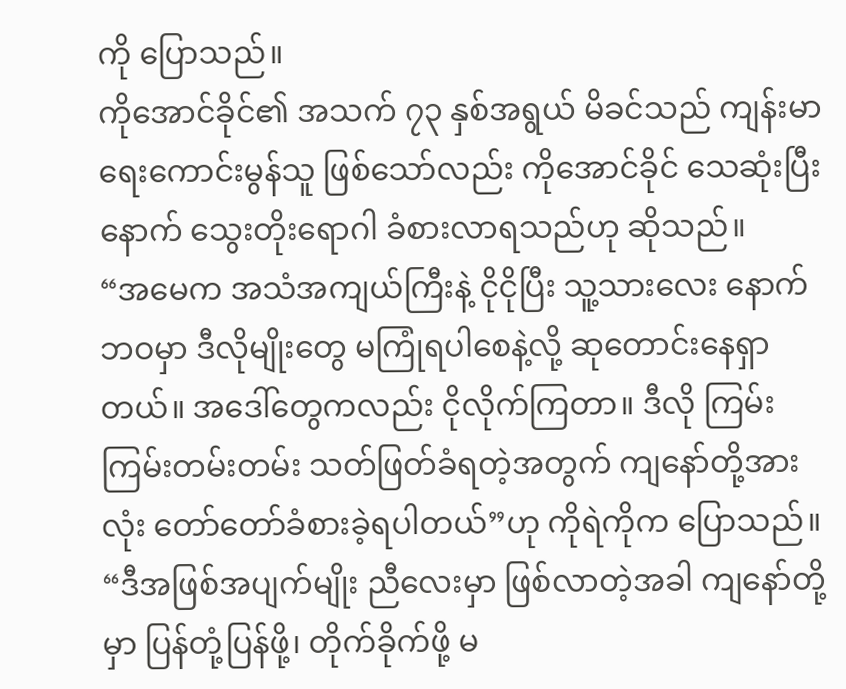ကို ပြောသည်။
ကိုအောင်ခိုင်၏ အသက် ၇၃ နှစ်အရွယ် မိခင်သည် ကျန်းမာရေးကောင်းမွန်သူ ဖြစ်သော်လည်း ကိုအောင်ခိုင် သေဆုံးပြီးနောက် သွေးတိုးရောဂါ ခံစားလာရသည်ဟု ဆိုသည်။
“အမေက အသံအကျယ်ကြီးနဲ့ ငိုငိုပြီး သူ့သားလေး နောက်ဘဝမှာ ဒီလိုမျိုးတွေ မကြုံရပါစေနဲ့လို့ ဆုတောင်းနေရှာတယ်။ အဒေါ်တွေကလည်း ငိုလိုက်ကြတာ။ ဒီလို ကြမ်းကြမ်းတမ်းတမ်း သတ်ဖြတ်ခံရတဲ့အတွက် ကျနော်တို့အားလုံး တော်တော်ခံစားခဲ့ရပါတယ်”ဟု ကိုရဲကိုက ပြောသည်။
“ဒီအဖြစ်အပျက်မျိုး ညီလေးမှာ ဖြစ်လာတဲ့အခါ ကျနော်တို့မှာ ပြန်တုံ့ပြန်ဖို့၊ တိုက်ခိုက်ဖို့ မ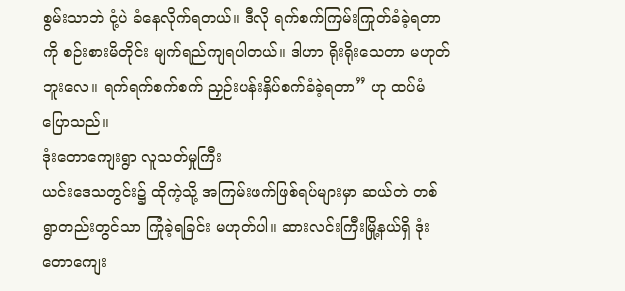စွမ်းသာဘဲ ငုံ့ပဲ ခံနေလိုက်ရတယ်။ ဒီလို ရက်စက်ကြမ်းကြုတ်ခံခဲ့ရတာကို စဉ်းစားမိတိုင်း မျက်ရည်ကျရပါတယ်။ ဒါဟာ ရိုးရိုးသေတာ မဟုတ်ဘူးလေ။ ရက်ရက်စက်စက် ညှဉ်းပန်းနှိပ်စက်ခံခဲ့ရတာ” ဟု ထပ်မံ ပြောသည်။
ဒုံးတောကျေးရွာ လူသတ်မှုကြီး
ယင်းဒေသတွင်း၌ ထိုကဲ့သို့ အကြမ်းဖက်ဖြစ်ရပ်များမှာ ဆယ်တဲ တစ်ရွာတည်းတွင်သာ ကြုံခဲ့ရခြင်း မဟုတ်ပါ။ ဆားလင်းကြီးမြို့နယ်ရှိ ဒုံးတောကျေး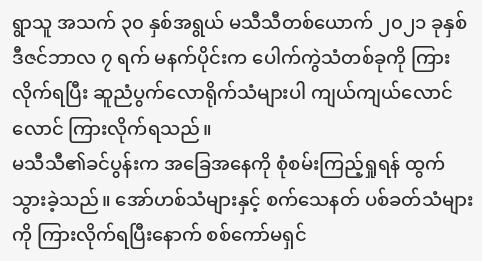ရွာသူ အသက် ၃၀ နှစ်အရွယ် မသီသီတစ်ယောက် ၂၀၂၁ ခုနှစ် ဒီဇင်ဘာလ ၇ ရက် မနက်ပိုင်းက ပေါက်ကွဲသံတစ်ခုကို ကြားလိုက်ရပြီး ဆူညံပွက်လောရိုက်သံများပါ ကျယ်ကျယ်လောင်လောင် ကြားလိုက်ရသည်။
မသီသီ၏ခင်ပွန်းက အခြေအနေကို စုံစမ်းကြည့်ရှုရန် ထွက်သွားခဲ့သည်။ အော်ဟစ်သံများနှင့် စက်သေနတ် ပစ်ခတ်သံများကို ကြားလိုက်ရပြီးနောက် စစ်ကော်မရှင်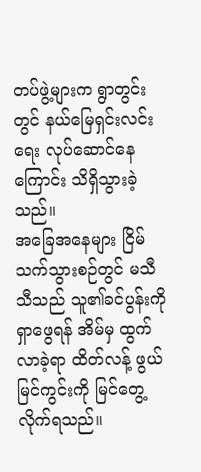တပ်ဖွဲ့များက ရွာတွင်းတွင် နယ်မြေရှင်းလင်းရေး လုပ်ဆောင်နေကြောင်း သိရှိသွားခဲ့သည်။
အခြေအနေများ ငြိမ်သက်သွားစဉ်တွင် မသီသီသည် သူ၏ခင်ပွန်းကို ရှာဖွေရန် အိမ်မှ ထွက်လာခဲ့ရာ ထိတ်လန့် ဖွယ်မြင်ကွင်းကို မြင်တွေ့လိုက်ရသည်။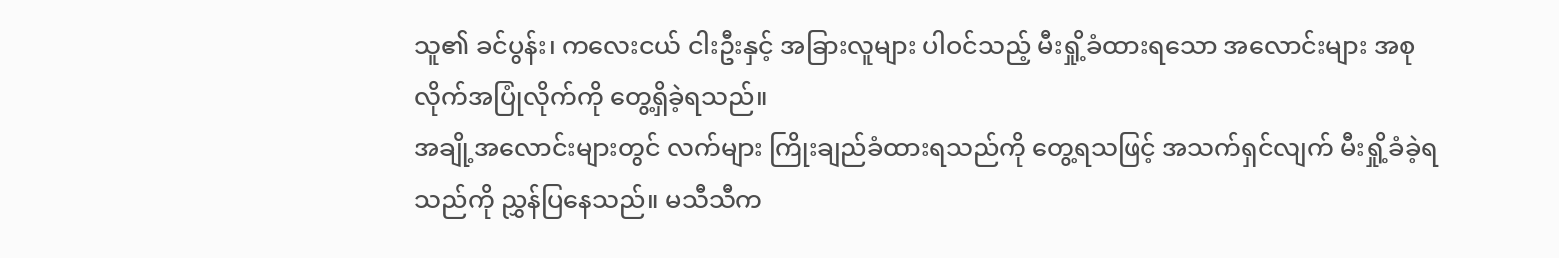သူ၏ ခင်ပွန်း၊ ကလေးငယ် ငါးဦးနှင့် အခြားလူများ ပါဝင်သည့် မီးရှို့ခံထားရသော အလောင်းများ အစုလိုက်အပြုံလိုက်ကို တွေ့ရှိခဲ့ရသည်။
အချို့အလောင်းများတွင် လက်များ ကြိုးချည်ခံထားရသည်ကို တွေ့ရသဖြင့် အသက်ရှင်လျက် မီးရှို့ခံခဲ့ရသည်ကို ညွှန်ပြနေသည်။ မသီသီက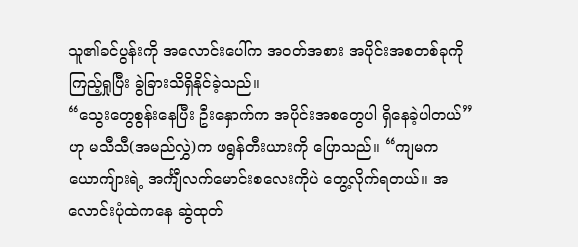သူ၏ခင်ပွန်းကို အလောင်းပေါ်က အဝတ်အစား အပိုင်းအစတစ်ခုကို ကြည့်ရှုပြီး ခွဲခြားသိရှိနိုင်ခဲ့သည်။
“သွေးတွေစွန်းနေပြီး ဦးနှောက်က အပိုင်းအစတွေပါ ရှိနေခဲ့ပါတယ်” ဟု မသီသီ(အမည်လွှဲ)က ဖရွန်တီးယားကို ပြောသည်။ “ကျမက ယောကျ်ားရဲ့ အင်္ကျီလက်မောင်းစလေးကိုပဲ တွေ့လိုက်ရတယ်။ အလောင်းပုံထဲကနေ ဆွဲထုတ်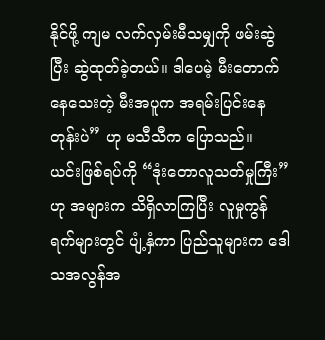နိုင်ဖို့ ကျမ လက်လှမ်းမီသမျှကို ဖမ်းဆွဲပြီး ဆွဲထုတ်ခဲ့တယ်။ ဒါပေမဲ့ မီးတောက်နေသေးတဲ့ မီးအပူက အရမ်းပြင်းနေတုန်းပဲ” ဟု မသီသီက ပြောသည်။
ယင်းဖြစ်ရပ်ကို “ဒုံးတောလူသတ်မှုကြီး” ဟု အများက သိရှိလာကြပြီး လူမှုကွန်ရက်များတွင် ပျံ့နှံကာ ပြည်သူများက ဒေါသအလွန်အ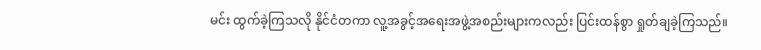မင်း ထွက်ခဲ့ကြသလို နိုင်ငံတကာ လူ့အခွင့်အရေးအဖွဲ့အစည်းများကလည်း ပြင်းထန်စွာ ရှုတ်ချခဲ့ကြသည်။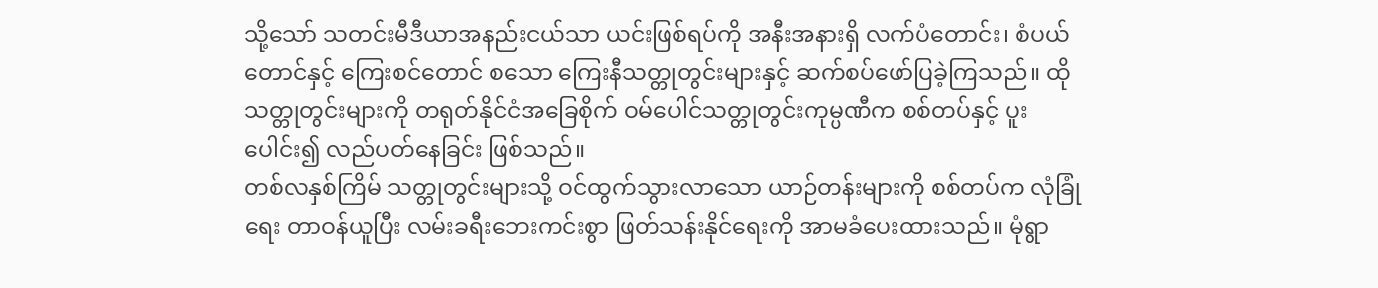သို့သော် သတင်းမီဒီယာအနည်းငယ်သာ ယင်းဖြစ်ရပ်ကို အနီးအနားရှိ လက်ပံတောင်း၊ စံပယ်တောင်နှင့် ကြေးစင်တောင် စသော ကြေးနီသတ္တုတွင်းများနှင့် ဆက်စပ်ဖော်ပြခဲ့ကြသည်။ ထိုသတ္တုတွင်းများကို တရုတ်နိုင်ငံအခြေစိုက် ဝမ်ပေါင်သတ္တုတွင်းကုမ္ပဏီက စစ်တပ်နှင့် ပူးပေါင်း၍ လည်ပတ်နေခြင်း ဖြစ်သည်။
တစ်လနှစ်ကြိမ် သတ္တုတွင်းများသို့ ဝင်ထွက်သွားလာသော ယာဉ်တန်းများကို စစ်တပ်က လုံခြုံရေး တာဝန်ယူပြီး လမ်းခရီးဘေးကင်းစွာ ဖြတ်သန်းနိုင်ရေးကို အာမခံပေးထားသည်။ မုံရွာ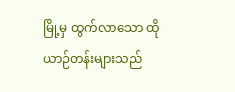မြို့မှ ထွက်လာသော ထိုယာဉ်တန်းများသည်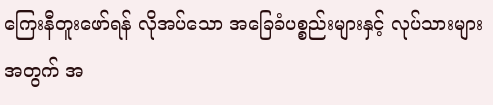ကြေးနီတူးဖော်ရန် လိုအပ်သော အခြေခံပစ္စည်းများနှင့် လုပ်သားများအတွက် အ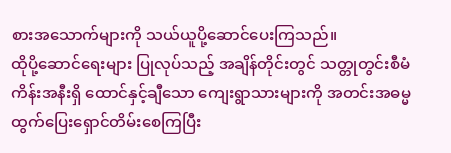စားအသောက်များကို သယ်ယူပို့ဆောင်ပေးကြသည်။
ထိုပို့ဆောင်ရေးများ ပြုလုပ်သည့် အချိန်တိုင်းတွင် သတ္တုတွင်းစီမံကိန်းအနီးရှိ ထောင်နှင့်ချီသော ကျေးရွာသားများကို အတင်းအဓမ္မ ထွက်ပြေးရှောင်တိမ်းစေကြပြီး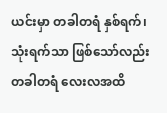ယင်းမှာ တခါတရံ နှစ်ရက်၊ သုံးရက်သာ ဖြစ်သော်လည်း တခါတရံ လေးလအထိ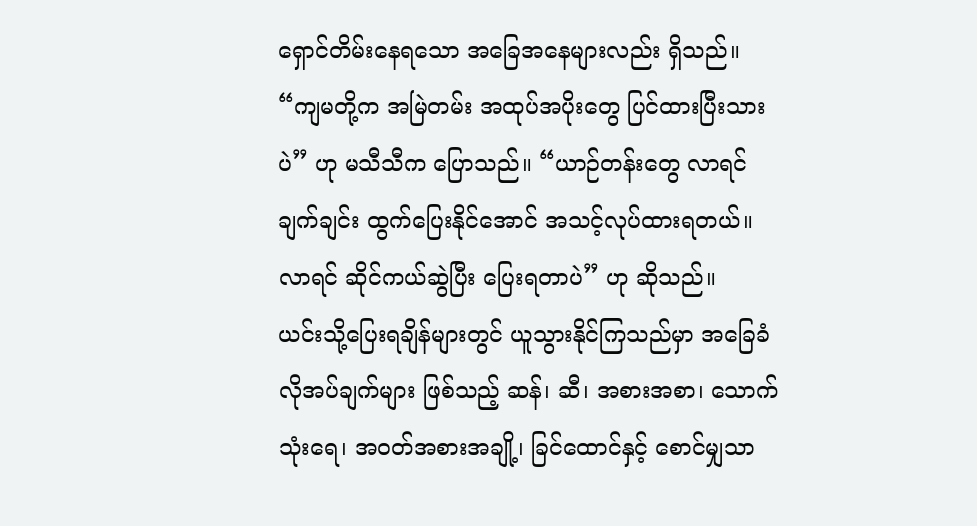ရှောင်တိမ်းနေရသော အခြေအနေများလည်း ရှိသည်။
“ကျမတို့က အမြဲတမ်း အထုပ်အပိုးတွေ ပြင်ထားပြီးသားပဲ” ဟု မသီသီက ပြောသည်။ “ယာဉ်တန်းတွေ လာရင် ချက်ချင်း ထွက်ပြေးနိုင်အောင် အသင့်လုပ်ထားရတယ်။ လာရင် ဆိုင်ကယ်ဆွဲပြီး ပြေးရတာပဲ” ဟု ဆိုသည်။
ယင်းသို့ပြေးရချိန်များတွင် ယူသွားနိုင်ကြသည်မှာ အခြေခံလိုအပ်ချက်များ ဖြစ်သည့် ဆန်၊ ဆီ၊ အစားအစာ၊ သောက်သုံးရေ၊ အဝတ်အစားအချို့၊ ခြင်ထောင်နှင့် စောင်မျှသာ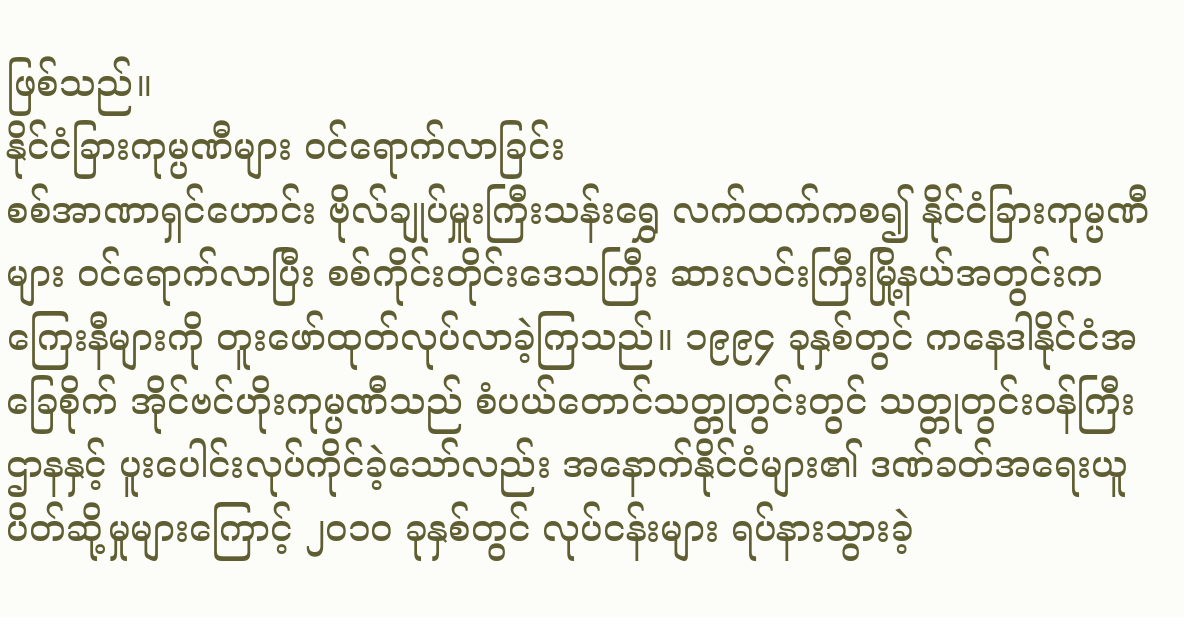ဖြစ်သည်။
နိုင်ငံခြားကုမ္ပဏီများ ဝင်ရောက်လာခြင်း
စစ်အာဏာရှင်ဟောင်း ဗိုလ်ချုပ်မှူးကြီးသန်းရွှေ လက်ထက်ကစ၍ နိုင်ငံခြားကုမ္ပဏီများ ဝင်ရောက်လာပြီး စစ်ကိုင်းတိုင်းဒေသကြီး ဆားလင်းကြီးမြို့နယ်အတွင်းက ကြေးနီများကို တူးဖော်ထုတ်လုပ်လာခဲ့ကြသည်။ ၁၉၉၄ ခုနှစ်တွင် ကနေဒါနိုင်ငံအခြေစိုက် အိုင်ဗင်ဟိုးကုမ္ပဏီသည် စံပယ်တောင်သတ္တုတွင်းတွင် သတ္တုတွင်းဝန်ကြီးဌာနနှင့် ပူးပေါင်းလုပ်ကိုင်ခဲ့သော်လည်း အနောက်နိုင်ငံများ၏ ဒဏ်ခတ်အရေးယူ ပိတ်ဆို့မှုများကြောင့် ၂၀၁၀ ခုနှစ်တွင် လုပ်ငန်းများ ရပ်နားသွားခဲ့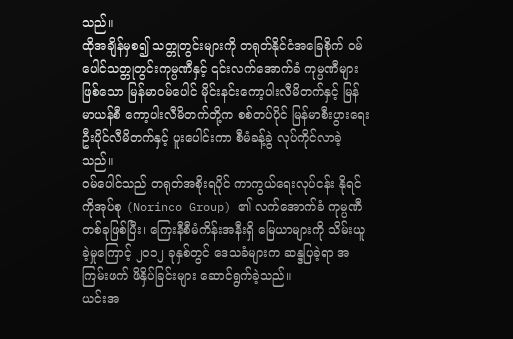သည်။
ထိုအချိန်မှစ၍ သတ္တုတွင်းများကို တရုတ်နိုင်ငံအခြေစိုက် ဝမ်ပေါင်သတ္တုတွင်းကုမ္ပဏီနှင့် ၎င်းလက်အောက်ခံ ကုမ္ပဏီများဖြစ်သော မြန်မာဝမ်ပေါင် မိုင်းနင်းကော့ပါးလီမိတက်နှင့် မြန်မာယန်စီ ကော့ပါးလီမိတက်တို့က စစ်တပ်ပိုင် မြန်မာစီးပွားရေးဦးပိုင်လီမိတက်နှင့် ပူးပေါင်းကာ စီမံခန့်ခွဲ လုပ်ကိုင်လာခဲ့သည်။
ဝမ်ပေါင်သည် တရုတ်အစိုးရပိုင် ကာကွယ်ရေးလုပ်ငန်း နိုရင်ကိုအုပ်စု (Norinco Group) ၏ လက်အောက်ခံ ကုမ္ပဏီတစ်ခုဖြစ်ပြီး၊ ကြေးနီစီမံကိန်းအနီးရှိ မြေယာများကို သိမ်းယူခဲ့မှုကြောင့် ၂၀၁၂ ခုနှစ်တွင် ဒေသခံများက ဆန္ဒပြခဲ့ရာ အကြမ်းဖက် ဖိနှိပ်ခြင်းများ ဆောင်ရွက်ခဲ့သည်။
ယင်းအ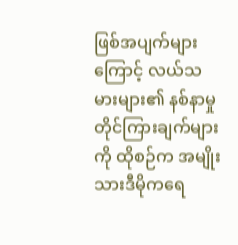ဖြစ်အပျက်များကြောင့် လယ်သမားများ၏ နစ်နာမှုတိုင်ကြားချက်များကို ထိုစဉ်က အမျိုးသားဒီမိုကရေ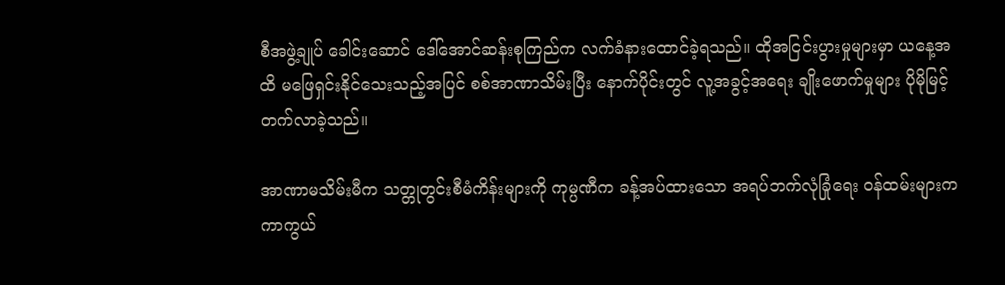စီအဖွဲ့ချုပ် ခေါင်းဆောင် ဒေါ်အောင်ဆန်းစုကြည်က လက်ခံနားထောင်ခဲ့ရသည်။ ထိုအငြင်းပွားမှုများမှာ ယနေ့အထိ မဖြေရှင်းနိုင်သေးသည့်အပြင် စစ်အာဏာသိမ်းပြီး နောက်ပိုင်းတွင် လူ့အခွင့်အရေး ချိုးဖောက်မှုများ ပိုမိုမြင့်တက်လာခဲ့သည်။

အာဏာမသိမ်းမီက သတ္တုတွင်းစီမံကိန်းများကို ကုမ္ပဏီက ခန့်အပ်ထားသော အရပ်ဘက်လုံခြုံရေး ဝန်ထမ်းများက ကာကွယ်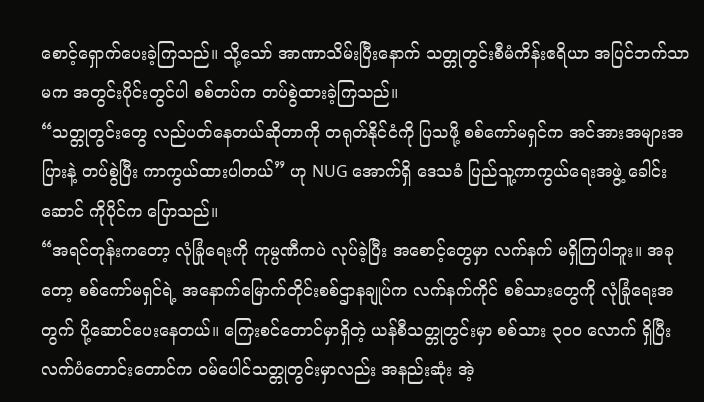စောင့်ရှောက်ပေးခဲ့ကြသည်။ သို့သော် အာဏာသိမ်းပြီးနောက် သတ္တုတွင်းစီမံကိန်းဧရိယာ အပြင်ဘက်သာမက အတွင်းပိုင်းတွင်ပါ စစ်တပ်က တပ်စွဲထားခဲ့ကြသည်။
“သတ္တုတွင်းတွေ လည်ပတ်နေတယ်ဆိုတာကို တရုတ်နိုင်ငံကို ပြသဖို့ စစ်ကော်မရှင်က အင်အားအများအပြားနဲ့ တပ်စွဲပြီး ကာကွယ်ထားပါတယ်” ဟု NUG အောက်ရှိ ဒေသခံ ပြည်သူ့ကာကွယ်ရေးအဖွဲ့ ခေါင်းဆောင် ကိုပိုင်က ပြောသည်။
“အရင်တုန်းကတော့ လုံခြုံရေးကို ကုမ္ပဏီကပဲ လုပ်ခဲ့ပြီး အစောင့်တွေမှာ လက်နက် မရှိကြပါဘူး။ အခုတော့ စစ်ကော်မရှင်ရဲ့ အနောက်မြောက်တိုင်းစစ်ဌာနချုပ်က လက်နက်ကိုင် စစ်သားတွေကို လုံခြုံရေးအတွက် ပို့ဆောင်ပေးနေတယ်။ ကြေးစင်တောင်မှာရှိတဲ့ ယန်စီသတ္တုတွင်းမှာ စစ်သား ၃၀၀ လောက် ရှိပြီး လက်ပံတောင်းတောင်က ဝမ်ပေါင်သတ္တုတွင်းမှာလည်း အနည်းဆုံး အဲ့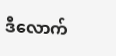ဒီလောက်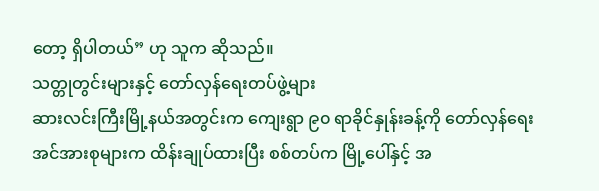တော့ ရှိပါတယ်” ဟု သူက ဆိုသည်။
သတ္တုတွင်းများနှင့် တော်လှန်ရေးတပ်ဖွဲ့များ
ဆားလင်းကြီးမြို့နယ်အတွင်းက ကျေးရွာ ၉၀ ရာခိုင်နှုန်းခန့်ကို တော်လှန်ရေးအင်အားစုများက ထိန်းချုပ်ထားပြီး စစ်တပ်က မြို့ပေါ်နှင့် အ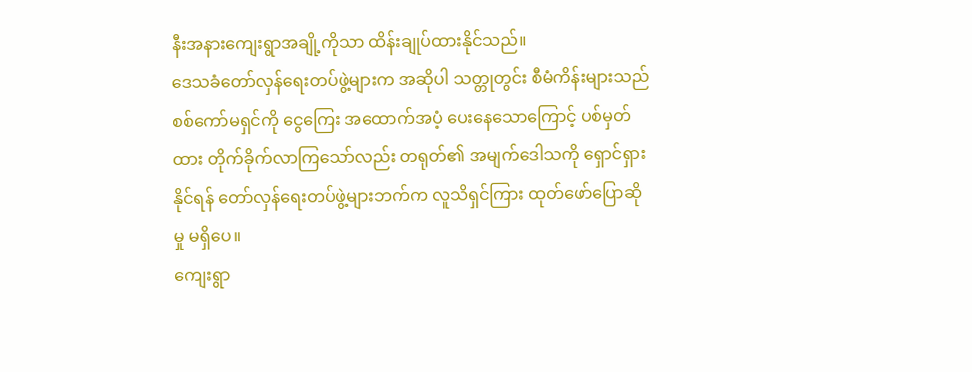နီးအနားကျေးရွာအချို့ကိုသာ ထိန်းချုပ်ထားနိုင်သည်။
ဒေသခံတော်လှန်ရေးတပ်ဖွဲ့များက အဆိုပါ သတ္တုတွင်း စီမံကိန်းများသည် စစ်ကော်မရှင်ကို ငွေကြေး အထောက်အပံ့ ပေးနေသောကြောင့် ပစ်မှတ်ထား တိုက်ခိုက်လာကြသော်လည်း တရုတ်၏ အမျက်ဒေါသကို ရှောင်ရှားနိုင်ရန် တော်လှန်ရေးတပ်ဖွဲ့များဘက်က လူသိရှင်ကြား ထုတ်ဖော်ပြောဆိုမှု မရှိပေ။
ကျေးရွာ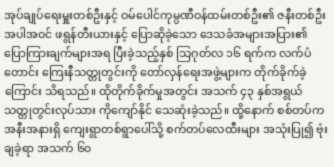အုပ်ချုပ်ရေးမှူးတစ်ဦးနှင့် ဝမ်ပေါင်ကုမ္ပဏီဝန်ထမ်းတစ်ဦး၏ ဇနီးတစ်ဦး အပါအဝင် ဖရွန်တီးယားနှင့် ပြောဆိုခဲ့သော ဒေသခံအများအပြား၏ ပြောကြားချက်များအရ ပြီးခဲ့သည့်နှစ် သြဂုတ်လ ၁၆ ရက်က လက်ပံတောင်း ကြေးနီသတ္တုတွင်းကို တော်လှန်ရေးအဖွဲ့များက တိုက်ခိုက်ခဲ့ကြောင်း သိရသည်။ ထိုတိုက်ခိုက်မှုအတွင်း အသက် ၄၃ နှစ်အရွယ် သတ္တုတွင်းလုပ်သား ကိုကျော်နိုင် သေဆုံးခဲ့သည်။ ထို့နောက် စစ်တပ်က အနီးအနားရှိ ကျေးရွာတစ်ရွာပေါ်သို့ စက်တပ်လေထီးများ အသုံးပြု၍ ဗုံးချခဲ့ရာ အသက် ၆၀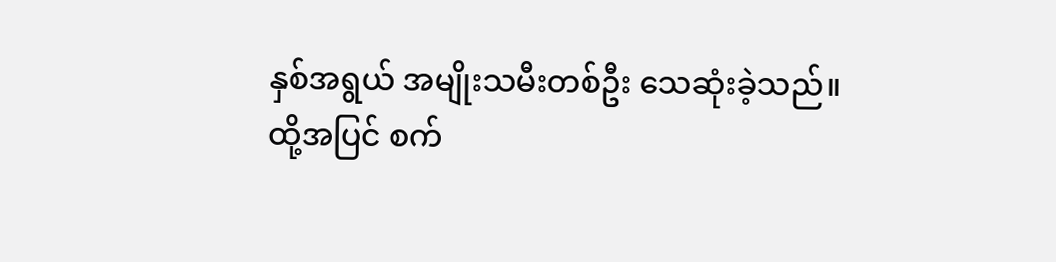နှစ်အရွယ် အမျိုးသမီးတစ်ဦး သေဆုံးခဲ့သည်။
ထို့အပြင် စက်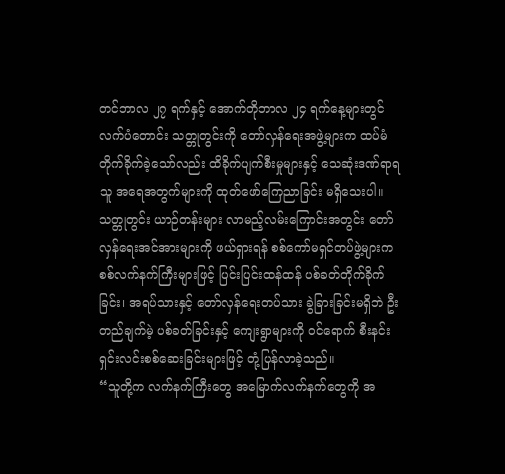တင်ဘာလ ၂၇ ရက်နှင့် အောက်တိုဘာလ ၂၄ ရက်နေ့များတွင် လက်ပံတောင်း သတ္တုတွင်းကို တော်လှန်ရေးအဖွဲ့များက ထပ်မံ တိုက်ခိုက်ခဲ့သော်လည်း ထိခိုက်ပျက်စီးမှုများနှင့် သေဆုံးဒဏ်ရာရသူ အရေအတွက်များကို ထုတ်ဖော်ကြေညာခြင်း မရှိသေးပါ။
သတ္တုတွင်း ယာဉ်တန်းများ လာမည့်လမ်းကြောင်းအတွင်း တော်လှန်ရေးအင်အားများကို ဖယ်ရှားရန် စစ်ကော်မရှင်တပ်ဖွဲ့များက စစ်လက်နက်ကြီးများဖြင့် ပြင်းပြင်းထန်ထန် ပစ်ခတ်တိုက်ခိုက်ခြင်း၊ အရပ်သားနှင့် တော်လှန်ရေးတပ်သား ခွဲခြားခြင်းမရှိဘဲ ဦးတည်ချက်မဲ့ ပစ်ခတ်ခြင်းနှင့် ကျေးရွာများကို ဝင်ရောက် စီးနင်းရှင်းလင်းစစ်ဆေးခြင်းများဖြင့် တုံ့ပြန်လာခဲ့သည်။
“သူတို့က လက်နက်ကြီးတွေ အမြောက်လက်နက်တွေကို အ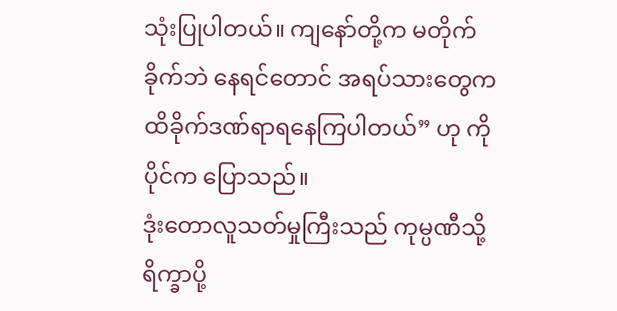သုံးပြုပါတယ်။ ကျနော်တို့က မတိုက်ခိုက်ဘဲ နေရင်တောင် အရပ်သားတွေက ထိခိုက်ဒဏ်ရာရနေကြပါတယ်” ဟု ကိုပိုင်က ပြောသည်။
ဒုံးတောလူသတ်မှုကြီးသည် ကုမ္ပဏီသို့ ရိက္ခာပို့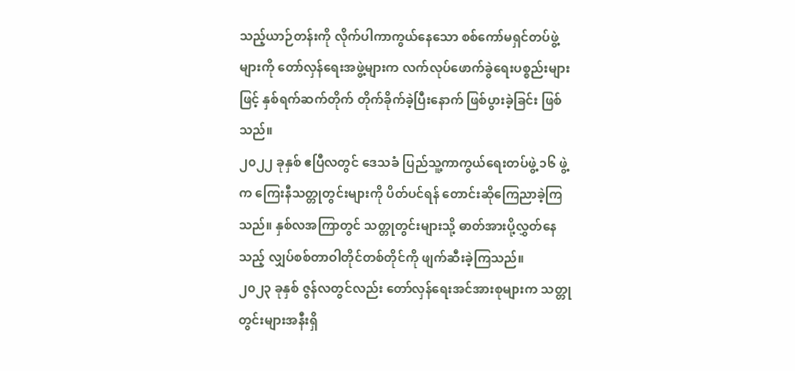သည့်ယာဉ်တန်းကို လိုက်ပါကာကွယ်နေသော စစ်ကော်မရှင်တပ်ဖွဲ့များကို တော်လှန်ရေးအဖွဲ့များက လက်လုပ်ဖောက်ခွဲရေးပစ္စည်းများဖြင့် နှစ်ရက်ဆက်တိုက် တိုက်ခိုက်ခဲ့ပြီးနောက် ဖြစ်ပွားခဲ့ခြင်း ဖြစ်သည်။
၂၀၂၂ ခုနှစ် ဧပြီလတွင် ဒေသခံ ပြည်သူ့ကာကွယ်ရေးတပ်ဖွဲ့ ၁၆ ဖွဲ့က ကြေးနီသတ္တုတွင်းများကို ပိတ်ပင်ရန် တောင်းဆိုကြေညာခဲ့ကြသည်။ နှစ်လအကြာတွင် သတ္တုတွင်းများသို့ ဓာတ်အားပို့လွှတ်နေသည့် လျှပ်စစ်တာဝါတိုင်တစ်တိုင်ကို ဖျက်ဆီးခဲ့ကြသည်။
၂၀၂၃ ခုနှစ် ဇွန်လတွင်လည်း တော်လှန်ရေးအင်အားစုများက သတ္တုတွင်းများအနီးရှိ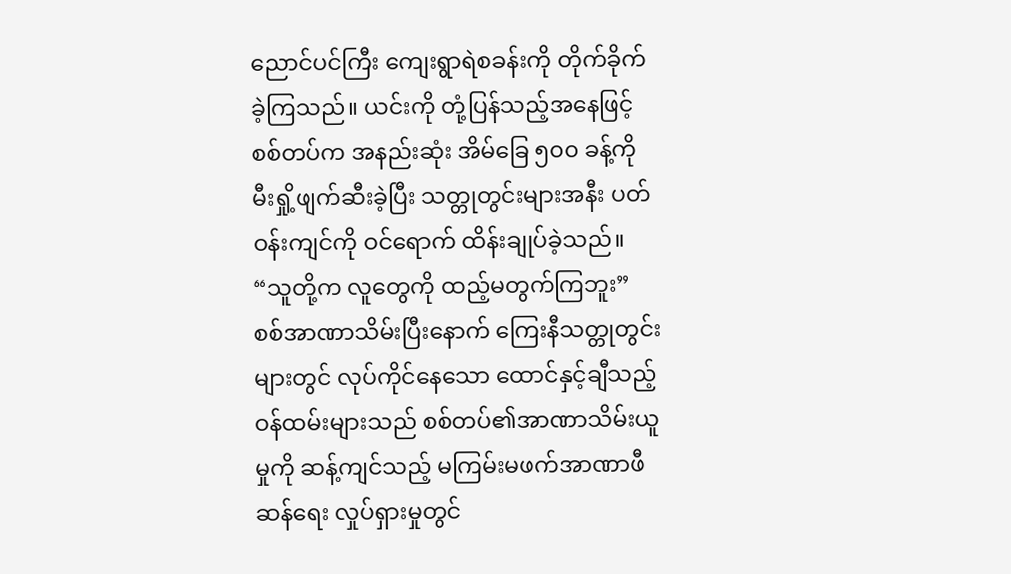ညောင်ပင်ကြီး ကျေးရွာရဲစခန်းကို တိုက်ခိုက်ခဲ့ကြသည်။ ယင်းကို တုံ့ပြန်သည့်အနေဖြင့် စစ်တပ်က အနည်းဆုံး အိမ်ခြေ ၅၀၀ ခန့်ကို မီးရှို့ဖျက်ဆီးခဲ့ပြီး သတ္တုတွင်းများအနီး ပတ်ဝန်းကျင်ကို ဝင်ရောက် ထိန်းချုပ်ခဲ့သည်။
“သူတို့က လူတွေကို ထည့်မတွက်ကြဘူး”
စစ်အာဏာသိမ်းပြီးနောက် ကြေးနီသတ္တုတွင်းများတွင် လုပ်ကိုင်နေသော ထောင်နှင့်ချီသည့် ဝန်ထမ်းများသည် စစ်တပ်၏အာဏာသိမ်းယူမှုကို ဆန့်ကျင်သည့် မကြမ်းမဖက်အာဏာဖီဆန်ရေး လှုပ်ရှားမှုတွင်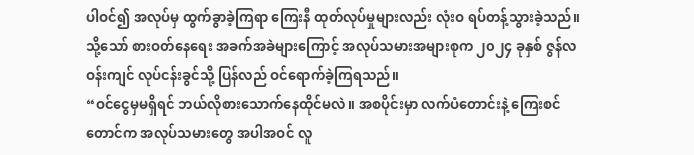ပါဝင်၍ အလုပ်မှ ထွက်ခွာခဲ့ကြရာ ကြေးနီ ထုတ်လုပ်မှုများလည်း လုံးဝ ရပ်တန့်သွားခဲ့သည်။
သို့သော် စားဝတ်နေရေး အခက်အခဲများကြောင့် အလုပ်သမားအများစုက ၂၀၂၄ ခုနှစ် ဇွန်လဝန်းကျင် လုပ်ငန်းခွင်သို့ ပြန်လည် ဝင်ရောက်ခဲ့ကြရသည်။
“ဝင်ငွေမှမရှိရင် ဘယ်လိုစားသောက်နေထိုင်မလဲ။ အစပိုင်းမှာ လက်ပံတောင်းနဲ့ ကြေးစင်တောင်က အလုပ်သမားတွေ အပါအဝင် လူ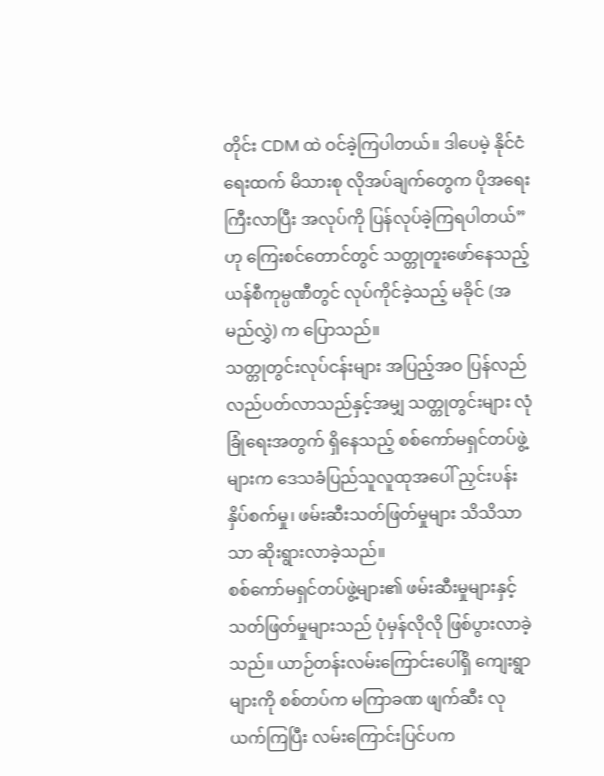တိုင်း CDM ထဲ ဝင်ခဲ့ကြပါတယ်။ ဒါပေမဲ့ နိုင်ငံရေးထက် မိသားစု လိုအပ်ချက်တွေက ပိုအရေးကြီးလာပြီး အလုပ်ကို ပြန်လုပ်ခဲ့ကြရပါတယ်” ဟု ကြေးစင်တောင်တွင် သတ္တုတူးဖော်နေသည့် ယန်စီကုမ္ပဏီတွင် လုပ်ကိုင်ခဲ့သည့် မခိုင် (အမည်လွှဲ) က ပြောသည်။
သတ္တုတွင်းလုပ်ငန်းများ အပြည့်အဝ ပြန်လည် လည်ပတ်လာသည်နှင့်အမျှ သတ္တုတွင်းများ လုံခြုံရေးအတွက် ရှိနေသည့် စစ်ကော်မရှင်တပ်ဖွဲ့များက ဒေသခံပြည်သူလူထုအပေါ် ညှင်းပန်းနှိပ်စက်မှု၊ ဖမ်းဆီးသတ်ဖြတ်မှုများ သိသိသာသာ ဆိုးရွားလာခဲ့သည်။
စစ်ကော်မရှင်တပ်ဖွဲ့များ၏ ဖမ်းဆီးမှုများနှင့် သတ်ဖြတ်မှုများသည် ပုံမှန်လိုလို ဖြစ်ပွားလာခဲ့သည်။ ယာဉ်တန်းလမ်းကြောင်းပေါ်ရှိ ကျေးရွာများကို စစ်တပ်က မကြာခဏ ဖျက်ဆီး လုယက်ကြပြီး လမ်းကြောင်းပြင်ပက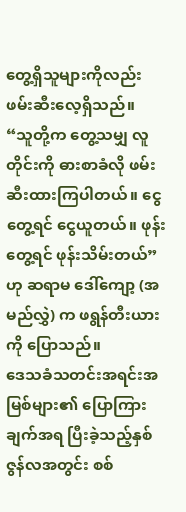တွေ့ရှိသူများကိုလည်း ဖမ်းဆီးလေ့ရှိသည်။
“သူတို့က တွေ့သမျှ လူတိုင်းကို ဓားစာခံလို ဖမ်းဆီးထားကြပါတယ်။ ငွေတွေ့ရင် ငွေယူတယ်။ ဖုန်းတွေ့ရင် ဖုန်းသိမ်းတယ်” ဟု ဆရာမ ဒေါ်ကျော့ (အမည်လွှဲ) က ဖရွန်တီးယားကို ပြောသည်။
ဒေသခံသတင်းအရင်းအမြစ်များ၏ ပြောကြားချက်အရ ပြီးခဲ့သည့်နှစ် ဇွန်လအတွင်း စစ်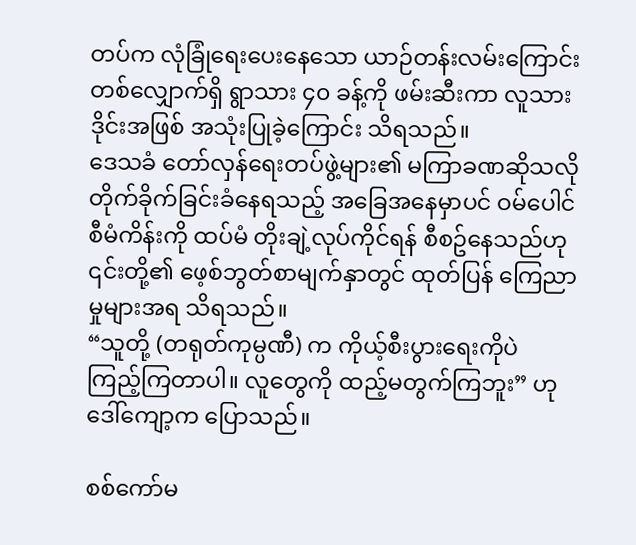တပ်က လုံခြုံရေးပေးနေသော ယာဉ်တန်းလမ်းကြောင်းတစ်လျှောက်ရှိ ရွာသား ၄၀ ခန့်ကို ဖမ်းဆီးကာ လူသားဒိုင်းအဖြစ် အသုံးပြုခဲ့ကြောင်း သိရသည်။
ဒေသခံ တော်လှန်ရေးတပ်ဖွဲ့များ၏ မကြာခဏဆိုသလို တိုက်ခိုက်ခြင်းခံနေရသည့် အခြေအနေမှာပင် ဝမ်ပေါင်စီမံကိန်းကို ထပ်မံ တိုးချဲ့လုပ်ကိုင်ရန် စီစဥ်နေသည်ဟု ၎င်းတို့၏ ဖေ့စ်ဘွတ်စာမျက်နှာတွင် ထုတ်ပြန် ကြေညာမှုများအရ သိရသည်။
“သူတို့ (တရုတ်ကုမ္ပဏီ) က ကိုယ့်စီးပွားရေးကိုပဲ ကြည့်ကြတာပါ။ လူတွေကို ထည့်မတွက်ကြဘူး” ဟု ဒေါ်ကျော့က ပြောသည်။

စစ်ကော်မ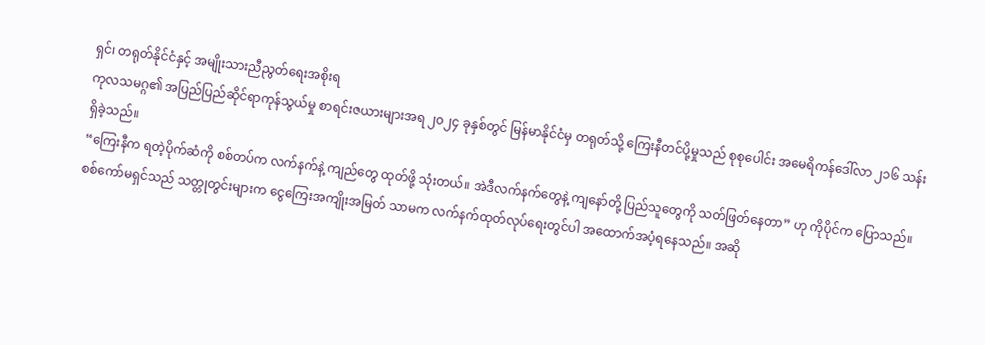ရှင်၊ တရုတ်နိုင်ငံနှင့် အမျိုးသားညီညွတ်ရေးအစိုးရ
ကုလသမဂ္ဂ၏ အပြည်ပြည်ဆိုင်ရာကုန်သွယ်မှု စာရင်းဇယားများအရ ၂၀၂၄ ခုနှစ်တွင် မြန်မာနိုင်ငံမှ တရုတ်သို့ ကြေးနီတင်ပို့မှုသည် စုစုပေါင်း အမေရိကန်ဒေါ်လာ ၂၁၆ သန်း ရှိခဲ့သည်။
“ကြေးနီက ရတဲ့ပိုက်ဆံကို စစ်တပ်က လက်နက်နဲ့ ကျည်တွေ ထုတ်ဖို့ သုံးတယ်။ အဲဒီလက်နက်တွေနဲ့ ကျနော်တို့ ပြည်သူတွေကို သတ်ဖြတ်နေတာ” ဟု ကိုပိုင်က ပြောသည်။
စစ်ကော်မရှင်သည် သတ္တုတွင်းများက ငွေကြေးအကျိုးအမြတ် သာမက လက်နက်ထုတ်လုပ်ရေးတွင်ပါ အထောက်အပံ့ရနေသည်။ အဆို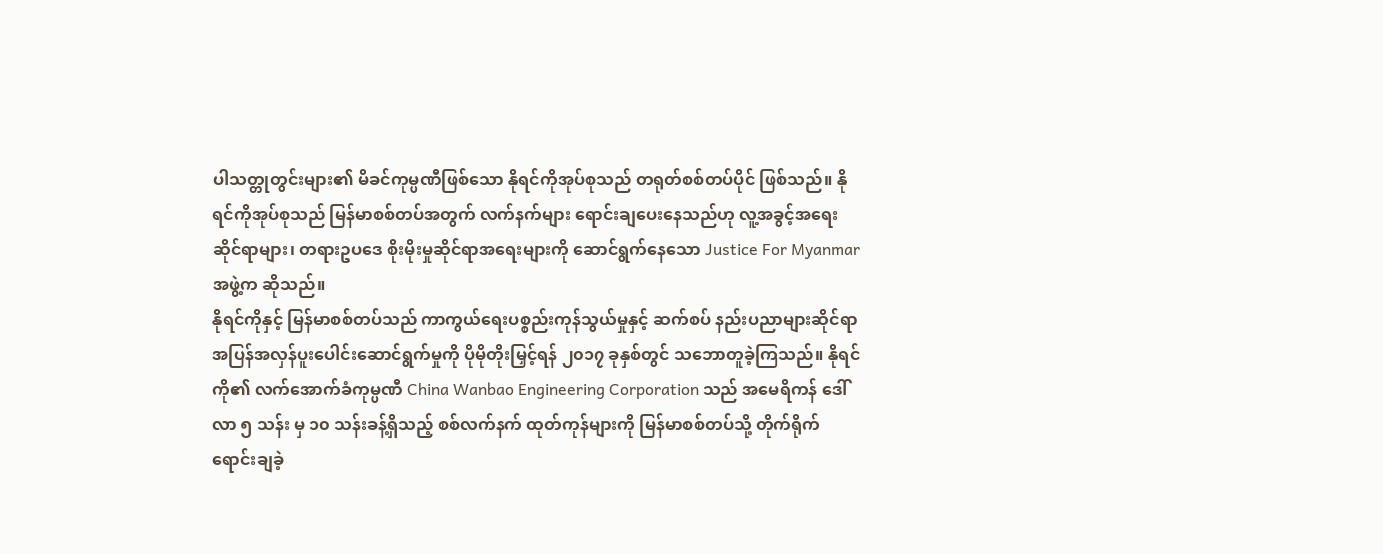ပါသတ္တုတွင်းများ၏ မိခင်ကုမ္ပဏီဖြစ်သော နိုရင်ကိုအုပ်စုသည် တရုတ်စစ်တပ်ပိုင် ဖြစ်သည်။ နိုရင်ကိုအုပ်စုသည် မြန်မာစစ်တပ်အတွက် လက်နက်များ ရောင်းချပေးနေသည်ဟု လူ့အခွင့်အရေး ဆိုင်ရာများ၊ တရားဥပဒေ စိုးမိုးမှုဆိုင်ရာအရေးများကို ဆောင်ရွက်နေသော Justice For Myanmar အဖွဲ့က ဆိုသည်။
နိုရင်ကိုနှင့် မြန်မာစစ်တပ်သည် ကာကွယ်ရေးပစ္စည်းကုန်သွယ်မှုနှင့် ဆက်စပ် နည်းပညာများဆိုင်ရာ အပြန်အလှန်ပူးပေါင်းဆောင်ရွက်မှုကို ပိုမိုတိုးမြှင့်ရန် ၂၀၁၇ ခုနှစ်တွင် သဘောတူခဲ့ကြသည်။ နိုရင်ကို၏ လက်အောက်ခံကုမ္ပဏီ China Wanbao Engineering Corporation သည် အမေရိကန် ဒေါ်လာ ၅ သန်း မှ ၁၀ သန်းခန့်ရှိသည့် စစ်လက်နက် ထုတ်ကုန်များကို မြန်မာစစ်တပ်သို့ တိုက်ရိုက်ရောင်းချခဲ့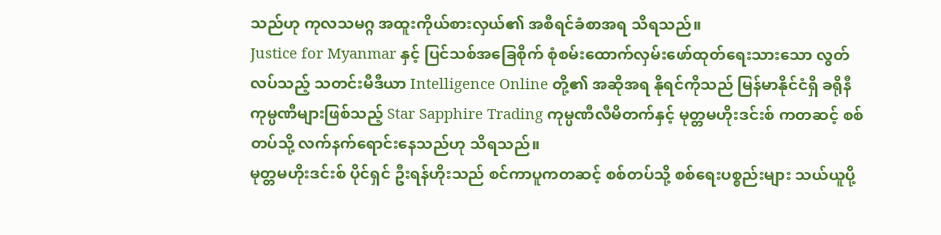သည်ဟု ကုလသမဂ္ဂ အထူးကိုယ်စားလှယ်၏ အစီရင်ခံစာအရ သိရသည်။
Justice for Myanmar နှင့် ပြင်သစ်အခြေစိုက် စုံစမ်းထောက်လှမ်းဖော်ထုတ်ရေးသားသော လွတ်လပ်သည့် သတင်းမီဒီယာ Intelligence Online တို့၏ အဆိုအရ နိုရင်ကိုသည် မြန်မာနိုင်ငံရှိ ခရိုနီကုမ္ပဏီများဖြစ်သည့် Star Sapphire Trading ကုမ္ပဏီလီမိတက်နှင့် မုတ္တမဟိုးဒင်းစ် ကတဆင့် စစ်တပ်သို့ လက်နက်ရောင်းနေသည်ဟု သိရသည်။
မုတ္တမဟိုးဒင်းစ် ပိုင်ရှင် ဦးရန်ဟိုးသည် စင်ကာပူကတဆင့် စစ်တပ်သို့ စစ်ရေးပစ္စည်းများ သယ်ယူပို့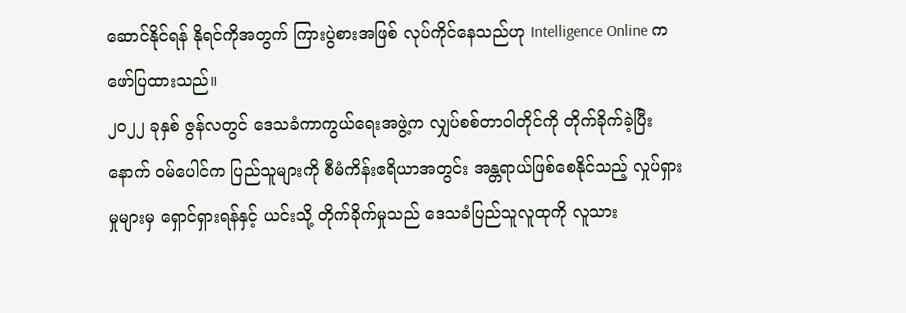ဆောင်နိုင်ရန် နိုရင်ကိုအတွက် ကြားပွဲစားအဖြစ် လုပ်ကိုင်နေသည်ဟု Intelligence Online က ဖော်ပြထားသည်။
၂၀၂၂ ခုနှစ် ဇွန်လတွင် ဒေသခံကာကွယ်ရေးအဖွဲ့က လျှပ်စစ်တာဝါတိုင်ကို တိုက်ခိုက်ခဲ့ပြီးနောက် ဝမ်ပေါင်က ပြည်သူများကို စီမံကိန်းဧရိယာအတွင်း အန္တရာယ်ဖြစ်စေနိုင်သည့် လှုပ်ရှားမှုများမှ ရှောင်ရှားရန်နှင့် ယင်းသို့ တိုက်ခိုက်မှုသည် ဒေသခံပြည်သူလူထုကို လူသား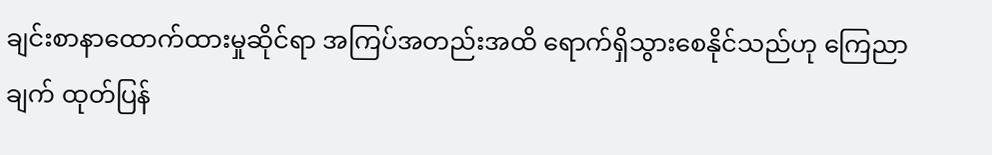ချင်းစာနာထောက်ထားမှုဆိုင်ရာ အကြပ်အတည်းအထိ ရောက်ရှိသွားစေနိုင်သည်ဟု ကြေညာချက် ထုတ်ပြန်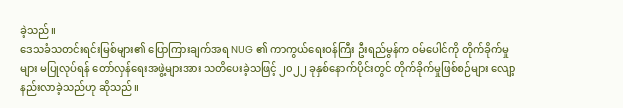ခဲ့သည်။
ဒေသခံသတင်းရင်းမြစ်များ၏ ပြောကြားချက်အရ NUG ၏ ကာကွယ်ရေးဝန်ကြီး ဦးရည်မွန်က ဝမ်ပေါင်ကို တိုက်ခိုက်မှုများ မပြုလုပ်ရန် တော်လှန်ရေးအဖွဲ့များအား သတိပေးခဲ့သဖြင့် ၂၀၂၂ ခုနှစ်နောက်ပိုင်းတွင် တိုက်ခိုက်မှုဖြစ်စဉ်များ လျော့နည်းလာခဲ့သည်ဟု ဆိုသည်။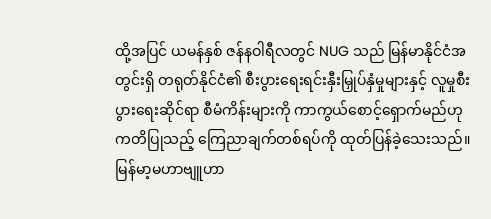ထို့အပြင် ယမန်နှစ် ဇန်နဝါရီလတွင် NUG သည် မြန်မာနိုင်ငံအတွင်းရှိ တရုတ်နိုင်ငံ၏ စီးပွားရေးရင်းနှီးမြှုပ်နှံမှုများနှင့် လူမှုစီးပွားရေးဆိုင်ရာ စီမံကိန်းများကို ကာကွယ်စောင့်ရှောက်မည်ဟု ကတိပြုသည့် ကြေညာချက်တစ်ရပ်ကို ထုတ်ပြန်ခဲ့သေးသည်။
မြန်မာ့မဟာဗျူဟာ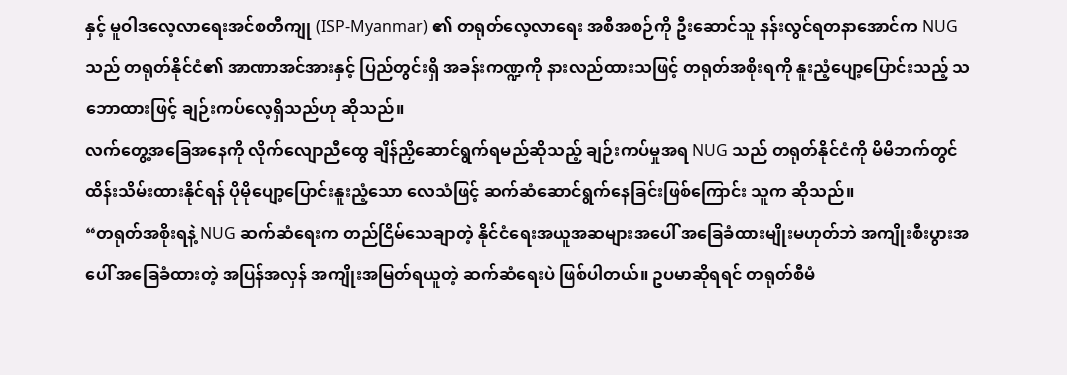နှင့် မူဝါဒလေ့လာရေးအင်စတီကျု (ISP-Myanmar) ၏ တရုတ်လေ့လာရေး အစီအစဉ်ကို ဦးဆောင်သူ နန်းလွင်ရတနာအောင်က NUG သည် တရုတ်နိုင်ငံ၏ အာဏာအင်အားနှင့် ပြည်တွင်းရှိ အခန်းကဏ္ဍကို နားလည်ထားသဖြင့် တရုတ်အစိုးရကို နူးညံ့ပျော့ပြောင်းသည့် သဘောထားဖြင့် ချဉ်းကပ်လေ့ရှိသည်ဟု ဆိုသည်။
လက်တွေ့အခြေအနေကို လိုက်လျောညီထွေ ချိန်ညှိဆောင်ရွက်ရမည်ဆိုသည့် ချဉ်းကပ်မှုအရ NUG သည် တရုတ်နိုင်ငံကို မိမိဘက်တွင် ထိန်းသိမ်းထားနိုင်ရန် ပိုမိုပျော့ပြောင်းနူးညံ့သော လေသံဖြင့် ဆက်ဆံဆောင်ရွက်နေခြင်းဖြစ်ကြောင်း သူက ဆိုသည်။
“တရုတ်အစိုးရနဲ့ NUG ဆက်ဆံရေးက တည်ငြိမ်သေချာတဲ့ နိုင်ငံရေးအယူအဆများအပေါ် အခြေခံထားမျိုးမဟုတ်ဘဲ အကျိုးစီးပွားအပေါ် အခြေခံထားတဲ့ အပြန်အလှန် အကျိုးအမြတ်ရယူတဲ့ ဆက်ဆံရေးပဲ ဖြစ်ပါတယ်။ ဥပမာဆိုရရင် တရုတ်စီမံ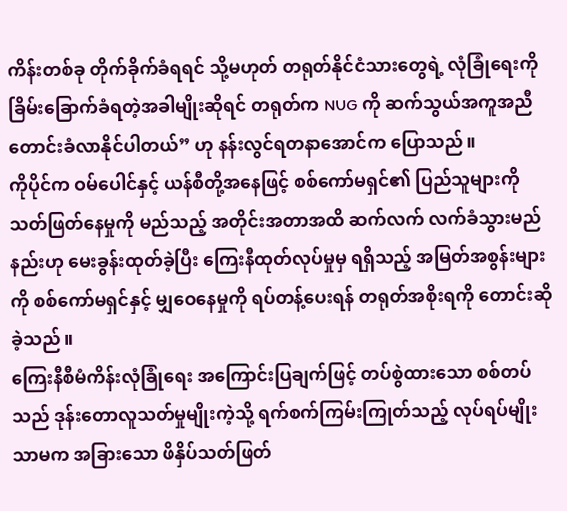ကိန်းတစ်ခု တိုက်ခိုက်ခံရရင် သို့မဟုတ် တရုတ်နိုင်ငံသားတွေရဲ့ လုံခြုံရေးကို ခြိမ်းခြောက်ခံရတဲ့အခါမျိုးဆိုရင် တရုတ်က NUG ကို ဆက်သွယ်အကူအညီ တောင်းခံလာနိုင်ပါတယ်” ဟု နန်းလွင်ရတနာအောင်က ပြောသည်။
ကိုပိုင်က ဝမ်ပေါင်နှင့် ယန်စီတို့အနေဖြင့် စစ်ကော်မရှင်၏ ပြည်သူများကို သတ်ဖြတ်နေမှုကို မည်သည့် အတိုင်းအတာအထိ ဆက်လက် လက်ခံသွားမည်နည်းဟု မေးခွန်းထုတ်ခဲ့ပြီး ကြေးနီထုတ်လုပ်မှုမှ ရရှိသည့် အမြတ်အစွန်းများကို စစ်ကော်မရှင်နှင့် မျှဝေနေမှုကို ရပ်တန့်ပေးရန် တရုတ်အစိုးရကို တောင်းဆိုခဲ့သည်။
ကြေးနီစီမံကိန်းလုံခြုံရေး အကြောင်းပြချက်ဖြင့် တပ်စွဲထားသော စစ်တပ်သည် ဒုန်းတောလူသတ်မှုမျိုးကဲ့သို့ ရက်စက်ကြမ်းကြုတ်သည့် လုပ်ရပ်မျိုးသာမက အခြားသော ဖိနှိပ်သတ်ဖြတ်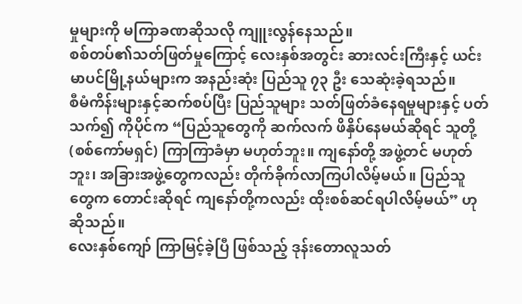မှုများကို မကြာခဏဆိုသလို ကျူးလွန်နေသည်။
စစ်တပ်၏သတ်ဖြတ်မှုကြောင့် လေးနှစ်အတွင်း ဆားလင်းကြီးနှင့် ယင်းမာပင်မြို့နယ်များက အနည်းဆုံး ပြည်သူ ၇၃ ဦး သေဆုံးခဲ့ရသည်။
စီမံကိန်းများနှင့်ဆက်စပ်ပြီး ပြည်သူများ သတ်ဖြတ်ခံနေရမှုများနှင့် ပတ်သက်၍ ကိုပိုင်က “ပြည်သူတွေကို ဆက်လက် ဖိနှိပ်နေမယ်ဆိုရင် သူတို့ (စစ်ကော်မရှင်) ကြာကြာခံမှာ မဟုတ်ဘူး။ ကျနော်တို့ အဖွဲ့တင် မဟုတ်ဘူး၊ အခြားအဖွဲ့တွေကလည်း တိုက်ခိုက်လာကြပါလိမ့်မယ်။ ပြည်သူတွေက တောင်းဆိုရင် ကျနော်တို့ကလည်း ထိုးစစ်ဆင်ရပါလိမ့်မယ်” ဟု ဆိုသည်။
လေးနှစ်ကျော် ကြာမြင့်ခဲ့ပြီ ဖြစ်သည့် ဒုန်းတောလူသတ်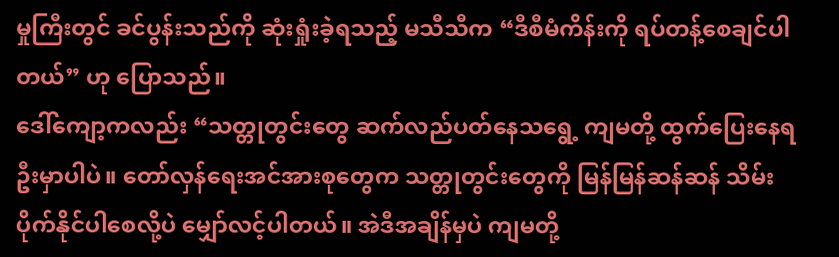မှုကြီးတွင် ခင်ပွန်းသည်ကို ဆုံးရှုံးခဲ့ရသည့် မသီသီက “ဒီစီမံကိန်းကို ရပ်တန့်စေချင်ပါတယ်” ဟု ပြောသည်။
ဒေါ်ကျော့ကလည်း “သတ္တုတွင်းတွေ ဆက်လည်ပတ်နေသရွေ့ ကျမတို့ ထွက်ပြေးနေရဦးမှာပါပဲ။ တော်လှန်ရေးအင်အားစုတွေက သတ္တုတွင်းတွေကို မြန်မြန်ဆန်ဆန် သိမ်းပိုက်နိုင်ပါစေလို့ပဲ မျှော်လင့်ပါတယ်။ အဲဒီအချိန်မှပဲ ကျမတို့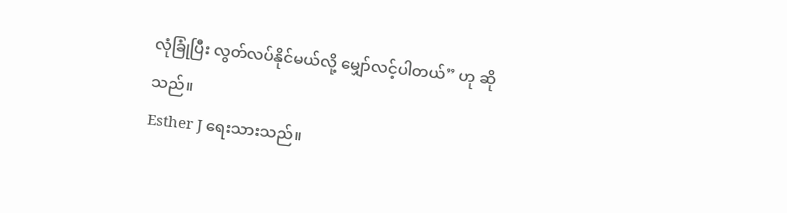လုံခြုံပြီး လွတ်လပ်နိုင်မယ်လို့ မျှော်လင့်ပါတယ်” ဟု ဆိုသည်။
Esther J ရေးသားသည်။